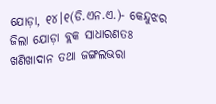ଯୋଡ଼ା, ୧୪।୧(ଡି.ଏନ.ଏ.)- କେନ୍ଦୁଝର ଜିଲା ଯୋଡ଼ା ବ୍ଲକ ସାଧାରଣତଃ ଖଣିଖାଦାନ ତଥା ଜଙ୍ଗଲଭରା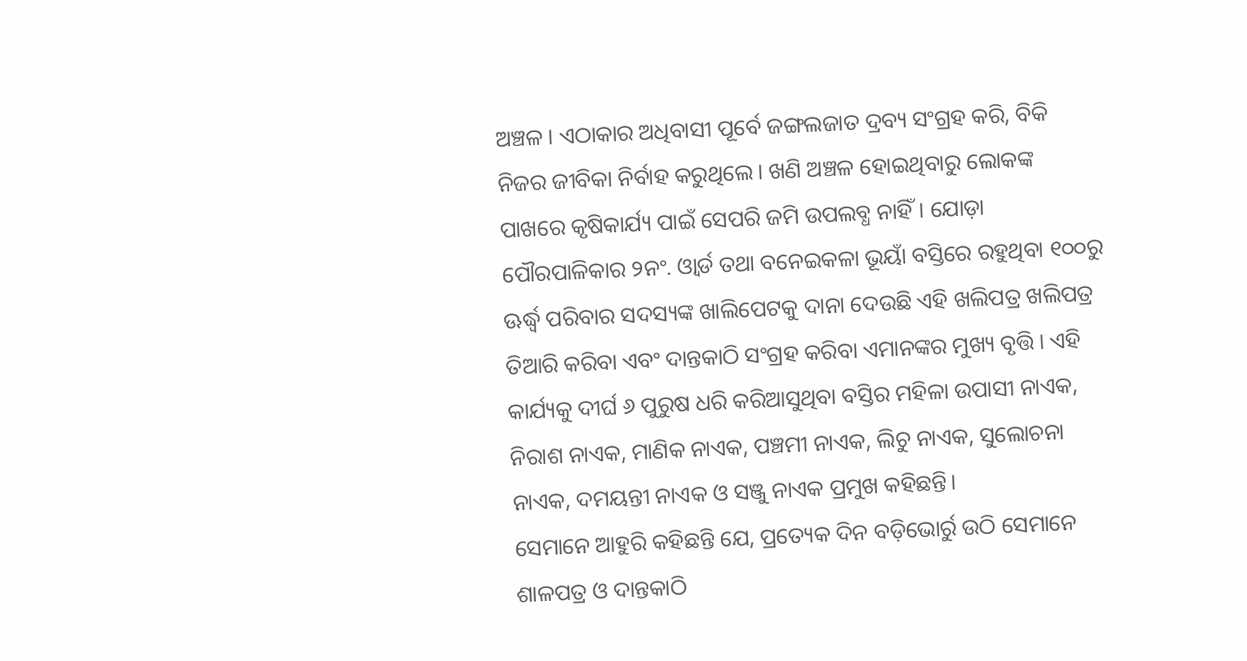ଅଞ୍ଚଳ। ଏଠାକାର ଅଧିବାସୀ ପୂର୍ବେ ଜଙ୍ଗଲଜାତ ଦ୍ରବ୍ୟ ସଂଗ୍ରହ କରି, ବିକି ନିଜର ଜୀବିକା ନିର୍ବାହ କରୁଥିଲେ। ଖଣି ଅଞ୍ଚଳ ହୋଇଥିବାରୁ ଲୋକଙ୍କ ପାଖରେ କୃଷିକାର୍ଯ୍ୟ ପାଇଁ ସେପରି ଜମି ଉପଲବ୍ଧ ନାହିଁ। ଯୋଡ଼ା ପୌରପାଳିକାର ୨ନଂ. ଓ୍ବାର୍ଡ ତଥା ବନେଇକଳା ଭୂୟାଁ ବସ୍ତିରେ ରହୁଥିବା ୧୦୦ରୁ ଊର୍ଦ୍ଧ୍ୱ ପରିବାର ସଦସ୍ୟଙ୍କ ଖାଲିପେଟକୁ ଦାନା ଦେଉଛି ଏହି ଖଲିପତ୍ର ଖଲିପତ୍ର ତିଆରି କରିବା ଏବଂ ଦାନ୍ତକାଠି ସଂଗ୍ରହ କରିବା ଏମାନଙ୍କର ମୁଖ୍ୟ ବୃତ୍ତି। ଏହି କାର୍ଯ୍ୟକୁ ଦୀର୍ଘ ୬ ପୁରୁଷ ଧରି କରିଆସୁଥିବା ବସ୍ତିର ମହିଳା ଉପାସୀ ନାଏକ, ନିରାଶ ନାଏକ, ମାଣିକ ନାଏକ, ପଞ୍ଚମୀ ନାଏକ, ଲିଚୁ ନାଏକ, ସୁଲୋଚନା ନାଏକ, ଦମୟନ୍ତୀ ନାଏକ ଓ ସଞ୍ଜୁ ନାଏକ ପ୍ରମୁଖ କହିଛନ୍ତି।
ସେମାନେ ଆହୁରି କହିଛନ୍ତି ଯେ, ପ୍ରତ୍ୟେକ ଦିନ ବଡ଼ିଭୋର୍ରୁ ଉଠି ସେମାନେ ଶାଳପତ୍ର ଓ ଦାନ୍ତକାଠି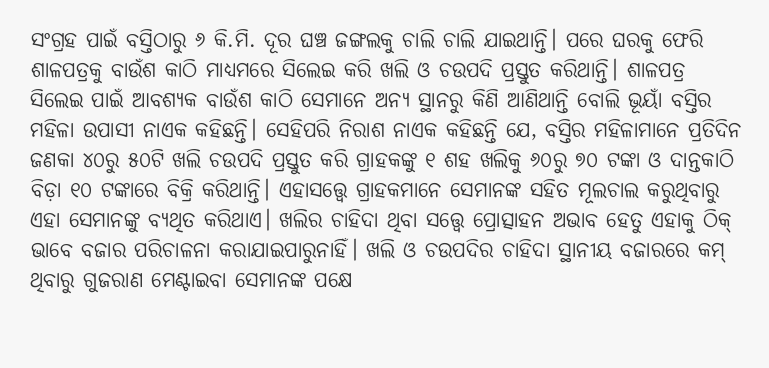ସଂଗ୍ରହ ପାଇଁ ବସ୍ତିଠାରୁ ୬ କି.ମି. ଦୂର ଘଞ୍ଚ ଜଙ୍ଗଲକୁ ଚାଲି ଚାଲି ଯାଇଥାନ୍ତି। ପରେ ଘରକୁ ଫେରି ଶାଳପତ୍ରକୁ ବାଉଁଶ କାଠି ମାଧ୍ୟମରେ ସିଲେଇ କରି ଖଲି ଓ ଚଉପଦି ପ୍ରସ୍ତୁତ କରିଥାନ୍ତି। ଶାଳପତ୍ର ସିଲେଇ ପାଇଁ ଆବଶ୍ୟକ ବାଉଁଶ କାଠି ସେମାନେ ଅନ୍ୟ ସ୍ଥାନରୁ କିଣି ଆଣିଥାନ୍ତି ବୋଲି ଭୂୟାଁ ବସ୍ତିର ମହିଳା ଉପାସୀ ନାଏକ କହିଛନ୍ତି। ସେହିପରି ନିରାଶ ନାଏକ କହିଛନ୍ତି ଯେ, ବସ୍ତିର ମହିଳାମାନେ ପ୍ରତିଦିନ ଜଣକା ୪୦ରୁ ୫୦ଟି ଖଲି ଚଉପଦି ପ୍ରସ୍ତୁତ କରି ଗ୍ରାହକଙ୍କୁ ୧ ଶହ ଖଲିକୁ ୬୦ରୁ ୭୦ ଟଙ୍କା ଓ ଦାନ୍ତକାଠି ବିଡ଼ା ୧୦ ଟଙ୍କାରେ ବିକ୍ରି କରିଥାନ୍ତି। ଏହାସତ୍ତ୍ୱେ ଗ୍ରାହକମାନେ ସେମାନଙ୍କ ସହିତ ମୂଲଚାଲ କରୁଥିବାରୁ ଏହା ସେମାନଙ୍କୁ ବ୍ୟଥିତ କରିଥାଏ। ଖଲିର ଚାହିଦା ଥିବା ସତ୍ତ୍ୱେ ପ୍ରୋତ୍ସାହନ ଅଭାବ ହେତୁ ଏହାକୁ ଠିକ୍ ଭାବେ ବଜାର ପରିଚାଳନା କରାଯାଇପାରୁନାହିଁ। ଖଲି ଓ ଚଉପଦିର ଚାହିଦା ସ୍ଥାନୀୟ ବଜାରରେ କମ୍ ଥିବାରୁ ଗୁଜରାଣ ମେଣ୍ଟାଇବା ସେମାନଙ୍କ ପକ୍ଷେ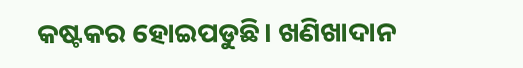କଷ୍ଟକର ହୋଇପଡୁଛି। ଖଣିଖାଦାନ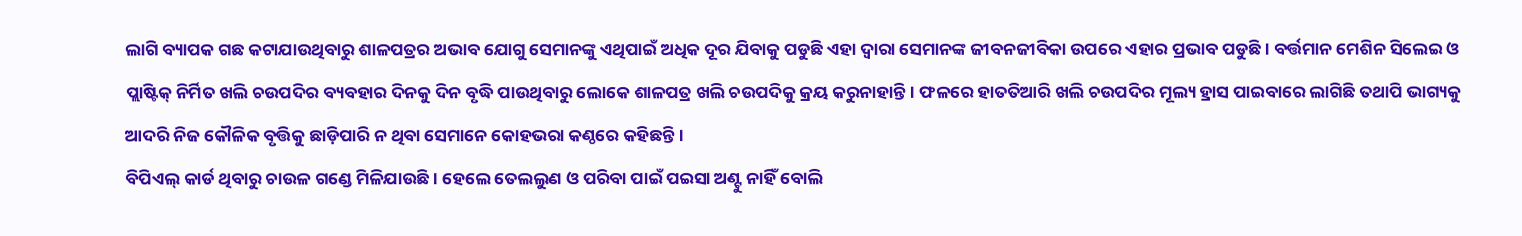ଲାଗି ବ୍ୟାପକ ଗଛ କଟାଯାଉଥିବାରୁ ଶାଳପତ୍ରର ଅଭାବ ଯୋଗୁ ସେମାନଙ୍କୁ ଏଥିପାଇଁ ଅଧିକ ଦୂର ଯିବାକୁ ପଡୁଛି ଏହା ଦ୍ୱାରା ସେମାନଙ୍କ ଜୀବନଜୀବିକା ଉପରେ ଏହାର ପ୍ରଭାବ ପଡୁଛି। ବର୍ତ୍ତମାନ ମେଶିନ ସିଲେଇ ଓ ପ୍ଲାଷ୍ଟିକ୍ ନିର୍ମିତ ଖଲି ଚଉପଦିର ବ୍ୟବହାର ଦିନକୁ ଦିନ ବୃଦ୍ଧି ପାଉଥିବାରୁ ଲୋକେ ଶାଳପତ୍ର ଖଲି ଚଉପଦିକୁ କ୍ରୟ କରୁନାହାନ୍ତି। ଫଳରେ ହାତତିଆରି ଖଲି ଚଉପଦିର ମୂଲ୍ୟ ହ୍ରାସ ପାଇବାରେ ଲାଗିଛି ତଥାପି ଭାଗ୍ୟକୁ ଆଦରି ନିଜ କୌଳିକ ବୃତ୍ତିକୁ ଛାଡ଼ିପାରି ନ ଥିବା ସେମାନେ କୋହଭରା କଣ୍ଠରେ କହିଛନ୍ତି।
ବିପିଏଲ୍ କାର୍ଡ ଥିବାରୁ ଚାଉଳ ଗଣ୍ଡେ ମିଳିଯାଉଛି। ହେଲେ ତେଲଲୁଣ ଓ ପରିବା ପାଇଁ ପଇସା ଅଣ୍ଟୁ ନାହିଁ ବୋଲି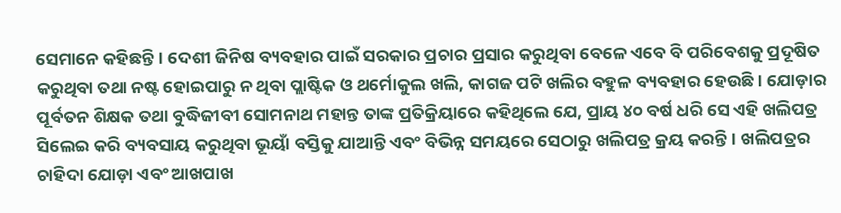ସେମାନେ କହିଛନ୍ତି। ଦେଶୀ ଜିନିଷ ବ୍ୟବହାର ପାଇଁ ସରକାର ପ୍ରଚାର ପ୍ରସାର କରୁଥିବା ବେଳେ ଏବେ ବି ପରିବେଶକୁ ପ୍ରଦୂଷିତ କରୁଥିବା ତଥା ନଷ୍ଟ ହୋଇପାରୁ ନ ଥିବା ପ୍ଲାଷ୍ଟିକ ଓ ଥର୍ମୋକୁଲ ଖଲି, କାଗଜ ପଟି ଖଲିର ବହୁଳ ବ୍ୟବହାର ହେଉଛି। ଯୋଡ଼ାର ପୂର୍ବତନ ଶିକ୍ଷକ ତଥା ବୁଦ୍ଧିଜୀବୀ ସୋମନାଥ ମହାନ୍ତ ତାଙ୍କ ପ୍ରତିକ୍ରିୟାରେ କହିଥିଲେ ଯେ, ପ୍ରାୟ ୪୦ ବର୍ଷ ଧରି ସେ ଏହି ଖଲିପତ୍ର ସିଲେଇ କରି ବ୍ୟବସାୟ କରୁଥିବା ଭୂୟାଁ ବସ୍ତିକୁ ଯାଆନ୍ତି ଏବଂ ବିଭିନ୍ନ ସମୟରେ ସେଠାରୁ ଖଲିପତ୍ର କ୍ରୟ କରନ୍ତି। ଖଲିପତ୍ରର ଚାହିଦା ଯୋଡ଼ା ଏବଂ ଆଖପାଖ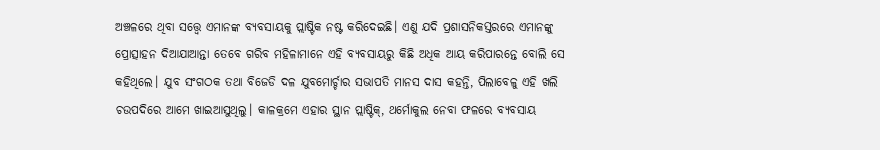ଅଞ୍ଚଳରେ ଥିବା ସତ୍ତ୍ୱେ ଏମାନଙ୍କ ବ୍ୟବସାୟକୁ ପ୍ଲାଷ୍ଟିକ ନଷ୍ଟ କରିଦେଇଛି। ଏଣୁ ଯଦି ପ୍ରଶାସନିକସ୍ତରରେ ଏମାନଙ୍କୁ ପ୍ରୋତ୍ସାହନ ଦିଆଯାଆନ୍ତା ତେବେ ଗରିବ ମହିଳାମାନେ ଏହି ବ୍ୟବସାୟରୁ କିଛି ଅଧିକ ଆୟ କରିପାରନ୍ତେ ବୋଲି ସେ କହିଥିଲେ। ଯୁବ ସଂଗଠକ ତଥା ବିଜେଡି ଦଳ ଯୁବମୋର୍ଚ୍ଚାର ସଭାପତି ମାନସ ଦାସ କହନ୍ତି, ପିଲାବେଳୁ ଏହି ଖଲି ଚଉପଦିରେ ଆମେ ଖାଇଆସୁଥିଲୁ। କାଳକ୍ରମେ ଏହାର ସ୍ଥାନ ପ୍ଲାଷ୍ଟିକ୍, ଥର୍ମୋକୁଲ ନେବା ଫଳରେ ବ୍ୟବସାୟ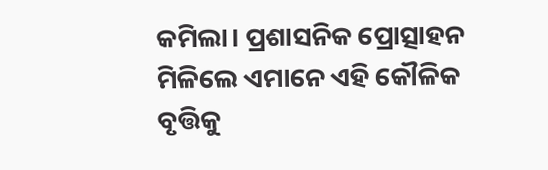କମିଲା। ପ୍ରଶାସନିକ ପ୍ରୋତ୍ସାହନ ମିଳିଲେ ଏମାନେ ଏହି କୌଳିକ ବୃତ୍ତିକୁ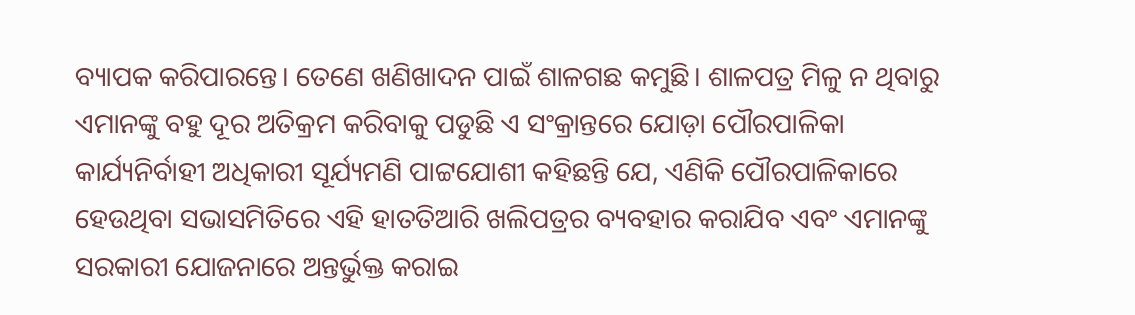ବ୍ୟାପକ କରିପାରନ୍ତେ। ତେଣେ ଖଣିଖାଦନ ପାଇଁ ଶାଳଗଛ କମୁଛି। ଶାଳପତ୍ର ମିଳୁ ନ ଥିବାରୁ ଏମାନଙ୍କୁ ବହୁ ଦୂର ଅତିକ୍ରମ କରିବାକୁ ପଡୁଛି ଏ ସଂକ୍ରାନ୍ତରେ ଯୋଡ଼ା ପୌରପାଳିକା କାର୍ଯ୍ୟନିର୍ବାହୀ ଅଧିକାରୀ ସୂର୍ଯ୍ୟମଣି ପାଟ୍ଟଯୋଶୀ କହିଛନ୍ତି ଯେ, ଏଣିକି ପୌରପାଳିକାରେ ହେଉଥିବା ସଭାସମିତିରେ ଏହି ହାତତିଆରି ଖଲିପତ୍ରର ବ୍ୟବହାର କରାଯିବ ଏବଂ ଏମାନଙ୍କୁ ସରକାରୀ ଯୋଜନାରେ ଅନ୍ତର୍ଭୁକ୍ତ କରାଇ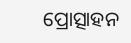ପ୍ରୋତ୍ସାହନ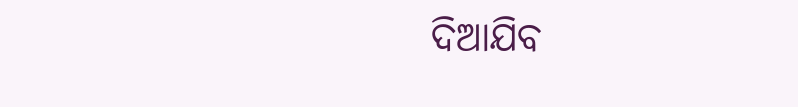ଦିଆଯିବ